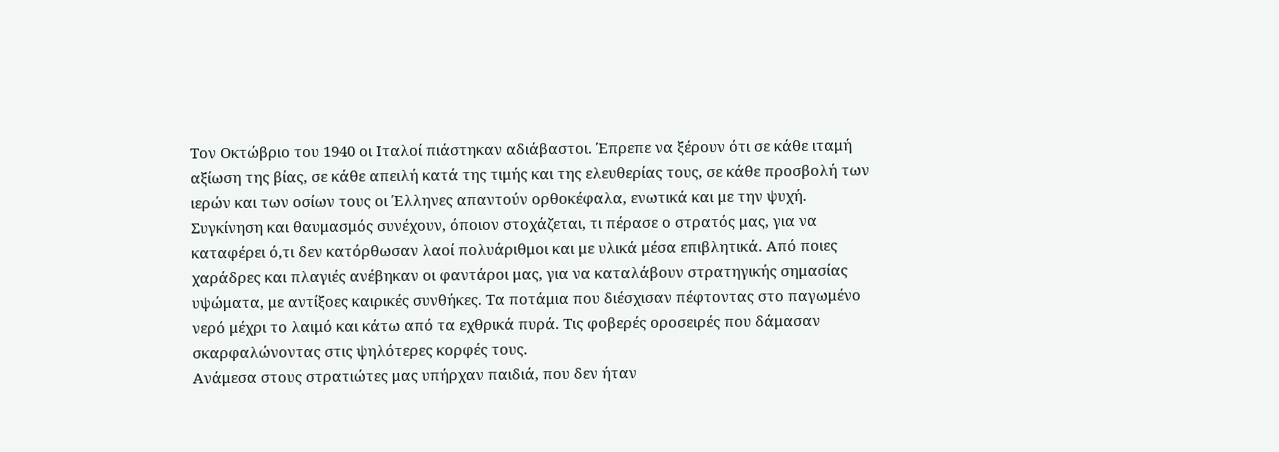Τον Οκτώβριο του 1940 οι Ιταλοί πιάστηκαν αδιάβαστοι. Έπρεπε να ξέρουν ότι σε κάθε ιταμή αξίωση της βίας, σε κάθε απειλή κατά της τιμής και της ελευθερίας τους, σε κάθε προσβολή των ιερών και των οσίων τους οι Έλληνες απαντούν ορθοκέφαλα, ενωτικά και με την ψυχή.
Συγκίνηση και θαυμασμός συνέχουν, όποιον στοχάζεται, τι πέρασε ο στρατός μας, για να καταφέρει ό,τι δεν κατόρθωσαν λαοί πολυάριθμοι και με υλικά μέσα επιβλητικά. Από ποιες χαράδρες και πλαγιές ανέβηκαν οι φαντάροι μας, για να καταλάβουν στρατηγικής σημασίας υψώματα, με αντίξοες καιρικές συνθήκες. Τα ποτάμια που διέσχισαν πέφτοντας στο παγωμένο νερό μέχρι το λαιμό και κάτω από τα εχθρικά πυρά. Τις φοβερές οροσειρές που δάμασαν σκαρφαλώνοντας στις ψηλότερες κορφές τους.
Ανάμεσα στους στρατιώτες μας υπήρχαν παιδιά, που δεν ήταν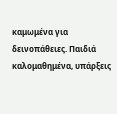καμωμένα για δεινοπάθειες. Παιδιά καλομαθημένα, υπάρξεις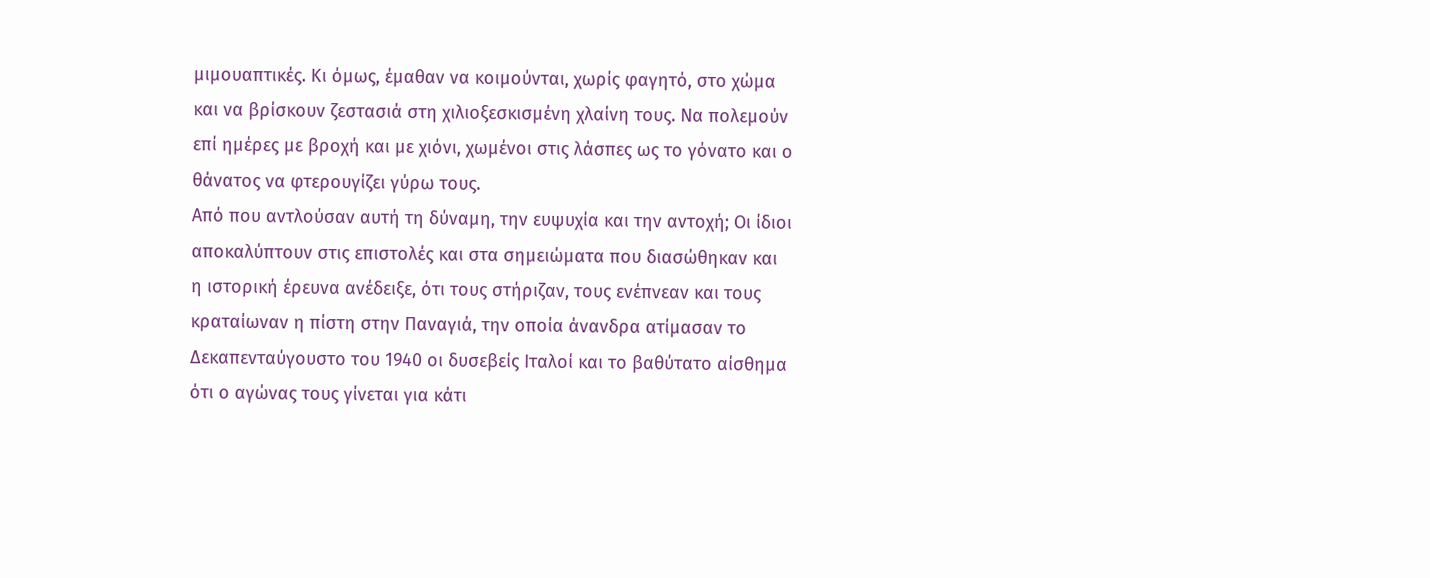μιμουαπτικές. Κι όμως, έμαθαν να κοιμούνται, χωρίς φαγητό, στο χώμα και να βρίσκουν ζεστασιά στη χιλιοξεσκισμένη χλαίνη τους. Να πολεμούν επί ημέρες με βροχή και με χιόνι, χωμένοι στις λάσπες ως το γόνατο και ο θάνατος να φτερουγίζει γύρω τους.
Από που αντλούσαν αυτή τη δύναμη, την ευψυχία και την αντοχή; Οι ίδιοι αποκαλύπτουν στις επιστολές και στα σημειώματα που διασώθηκαν και η ιστορική έρευνα ανέδειξε, ότι τους στήριζαν, τους ενέπνεαν και τους κραταίωναν η πίστη στην Παναγιά, την οποία άνανδρα ατίμασαν το Δεκαπενταύγουστο του 1940 οι δυσεβείς Ιταλοί και το βαθύτατο αίσθημα ότι ο αγώνας τους γίνεται για κάτι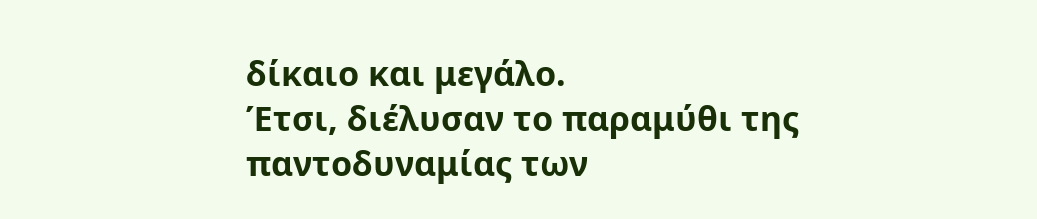δίκαιο και μεγάλο.
Έτσι, διέλυσαν το παραμύθι της παντοδυναμίας των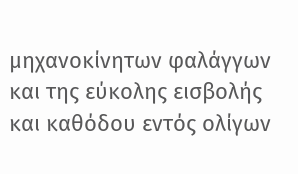μηχανοκίνητων φαλάγγων και της εύκολης εισβολής και καθόδου εντός ολίγων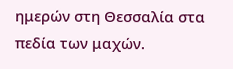ημερών στη Θεσσαλία στα πεδία των μαχών.